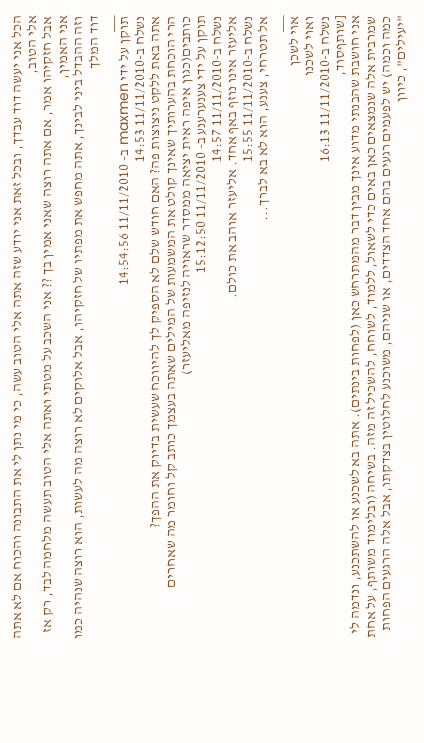הכל אני יעשה דוד עבדך, ובכל זאת אני יודע שזה אתה אלי הטוב עשה, כי מי נתן לי את התבונה והכוח אם לא אתה אלי הטוב,
אבל חזקיהו אמר, אם אתה רוצה שאני אמין בך ?? אני השכב על מטתי ואתה אלי הטוב תעשה מלחמה לבד, רק אז אני האמין,
וזה ההבדל ביני לבינך, אתה מחפש את מפתיו של חזקיהו, אבל אלוקים לא רוצה מה לעשות, הוא רוצה שנהיה כמו דוד המלך
___
תוקן על ידי maxmen ב- 11/11/2010 14:54:56
נשלח ב-11/11/2010 14:53
אתה באת ללקט ניצוצות פה? האם חודש שלם לא הספיק לך להיווכח שעשית בדיוק את ההפך?
הרי הוכחת בהערותיך שאינך קולט את המשמעות של המילים שאתה בעצמך כותב קל וחומר מה שאחרים כותבים(כגון איפה ראית יציאה ממסדר שראויה לנזיפה מאליעזר)
תוקן על ידי צענערענע ב- 11/11/2010 15:12:50
נשלח ב-11/11/2010 14:57
אליעזר אינו נוזף באף אחד. אליעזר אוהב את כולם.
נשלח ב-11/11/2010 15:55
אל תטרחי, צענע, הוא לא בא לברך...
___
אוי לשכן
ואוי לשכנו
נשלח ב-11/11/2010 16:13
[שותףסוד,
אני חושבת שהבנתי מדוע אינך מבין דבר מהמתרחש כאן (לפחות בינתים). אתה בא לשכנע או להשתכנע, ונדמה לי שמרבית אלה שנמצאים כאן באים כדי לשאול, ללמוד, לשוחח, להשכיל זה מזה. בשיחה (ובלימוד משותף, על אחת כמה וכמה) יש לפעמים רגעים בהם אחד הצדדים, או שניהם, משוכנע לחלוטין בצדקתו, אבל אלה הרגעים הפחות "יעילים", כיוון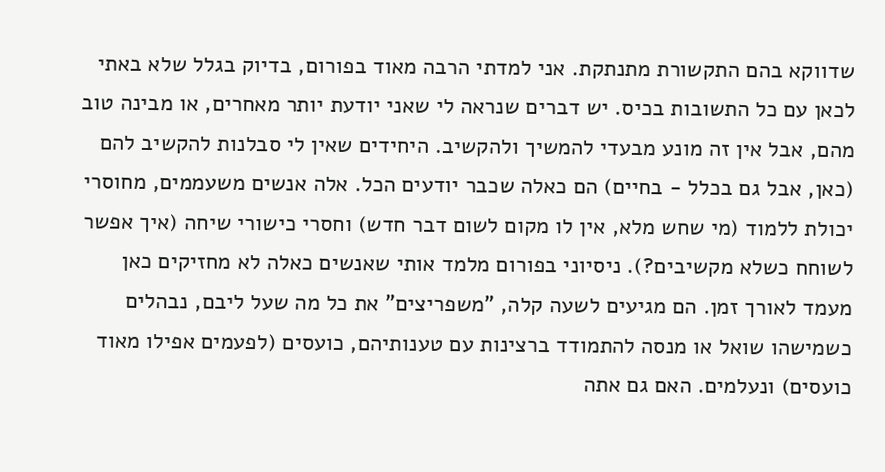שדווקא בהם התקשורת מתנתקת. אני למדתי הרבה מאוד בפורום, בדיוק בגלל שלא באתי לכאן עם כל התשובות בכיס. יש דברים שנראה לי שאני יודעת יותר מאחרים, או מבינה טוב מהם, אבל אין זה מונע מבעדי להמשיך ולהקשיב. היחידים שאין לי סבלנות להקשיב להם (כאן, אבל גם בכלל - בחיים) הם כאלה שכבר יודעים הכל. אלה אנשים משעממים, מחוסרי יכולת ללמוד (מי שחש מלא, אין לו מקום לשום דבר חדש) וחסרי כישורי שיחה (איך אפשר לשוחח כשלא מקשיבים?). ניסיוני בפורום מלמד אותי שאנשים כאלה לא מחזיקים כאן מעמד לאורך זמן. הם מגיעים לשעה קלה, "משפריצים" את כל מה שעל ליבם, נבהלים כשמישהו שואל או מנסה להתמודד ברצינות עם טענותיהם, כועסים (לפעמים אפילו מאוד כועסים) ונעלמים. האם גם אתה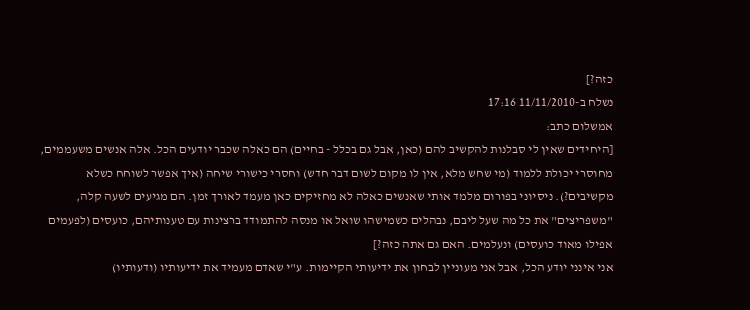כזה?]
נשלח ב-11/11/2010 17:16
אמשלום כתב:
[היחידים שאין לי סבלנות להקשיב להם (כאן, אבל גם בכלל - בחיים) הם כאלה שכבר יודעים הכל. אלה אנשים משעממים, מחוסרי יכולת ללמוד (מי שחש מלא, אין לו מקום לשום דבר חדש) וחסרי כישורי שיחה (איך אפשר לשוחח כשלא מקשיבים?). ניסיוני בפורום מלמד אותי שאנשים כאלה לא מחזיקים כאן מעמד לאורך זמן. הם מגיעים לשעה קלה, "משפריצים" את כל מה שעל ליבם, נבהלים כשמישהו שואל או מנסה להתמודד ברצינות עם טענותיהם, כועסים (לפעמים אפילו מאוד כועסים) ונעלמים. האם גם אתה כזה?]
אני אינני יודע הכל, אבל אני מעוניין לבחון את ידיעותי הקיימות. ע"י שאדם מעמיד את ידיעותיו (ודעותיו)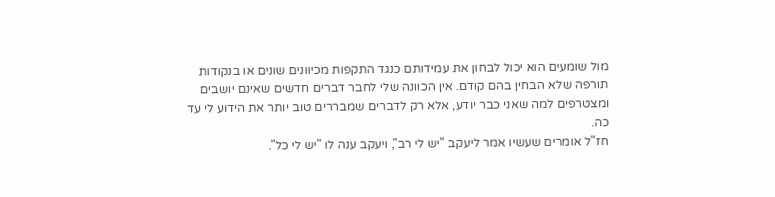מול שומעים הוא יכול לבחון את עמידותם כנגד התקפות מכיוונים שונים או בנקודות תורפה שלא הבחין בהם קודם. אין הכוונה שלי לחבר דברים חדשים שאינם יושבים ומצטרפים למה שאני כבר יודע, אלא רק לדברים שמבררים טוב יותר את הידוע לי עד כה.
חז"ל אומרים שעשיו אמר ליעקב "יש לי רב", ויעקב ענה לו "יש לי כל".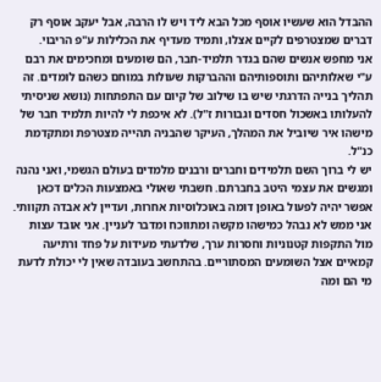ההבדל הוא שעשיו אוסף מכל הבא ליד ויש לו הרבה, אבל יעקב אוסף רק דברים שמצטרפים לקיים אצלו, ותמיד מעדיף את הכלילות ע"פ הריבוי.
אני מחפש אנשים שהם בגדר תלמיד-חבר, הם שומעים ומחכימים את רבם ע"י שאלותיהם ותוספותיהם וההברקות שעולות במוחם כשהם לומדים. זה תהליך בנייה הדרגתי שיש בו שילוב של קיום עם התפתחות (נושא שניסיתי להעלותו באשכול חסדים וגבורות ז"ל). לא איכפת לי להיות תלמיד חבר של מישהו איר שיוביל את המהלך, העיקר שהבניה תהייה מצטרפת ומתקדמת כנ"ל.
יש לי ברוך השם תלמידים וחברים ורבנים מלמדים בעולם הגשמי, ואני נהנה ומגשים את עצמי היטב בחברתם. חשבתי שאולי באמצעות הכלים דכאן אפשר יהיה לפעול באופן דומה באוכלוסיות אחרות, ועדיין לא אבדה תקוותי.
אני ממש לא נבהל כמישהו מקשה ומתווכח ומדבר לעניין. אני אובד עצות מול התקפות קטנוניות וחסרות ערך, שלדעתי מעידות על פחד ורתיעה קמאיים אצל השומעים המסתוריים. בהתחשב בעובדה שאין לי יכולת לדעת מי הם ומה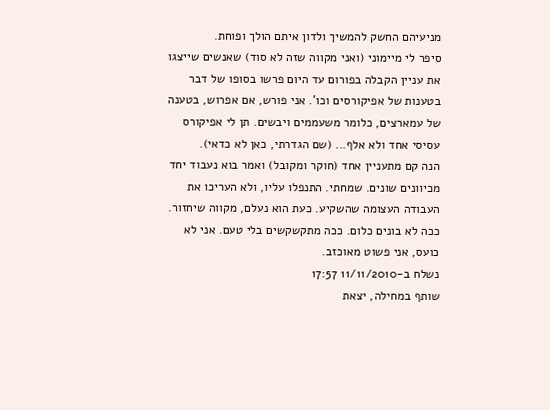מניעיהם החשק להמשיך ולדון איתם הולך ופוחת.
סיפר לי מיימוני (ואני מקווה שזה לא סוד) שאנשים שייצגו את עניין הקבלה בפורום עד היום פרשו בסופו של דבר בטענות של אפיקורסים וכו'. אני פורש, אם אפרוש, בטענה של עמארצים, כלומר משעממים ויבשים. תן לי אפיקורס עסיסי אחד ולא אלף... (שם הגדרתי, כאן לא כדאי).
הנה קם מתעניין אחד (חוקר ומקובל) ואמר בוא נעבוד יחד מכיוונים שונים. שמחתי. התנפלו עליו, ולא העריכו את העבודה העצומה שהשקיע. כעת הוא נעלם, מקווה שיחזור. ככה לא בונים כלום. ככה מתקשקשים בלי טעם. אני לא כועס, אני פשוט מאוכזב.
נשלח ב-11/11/2010 17:57
שותף במחילה, יצאת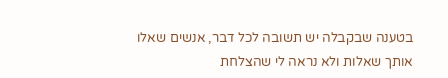בטענה שבקבלה יש תשובה לכל דבר, אנשים שאלו אותך שאלות ולא נראה לי שהצלחת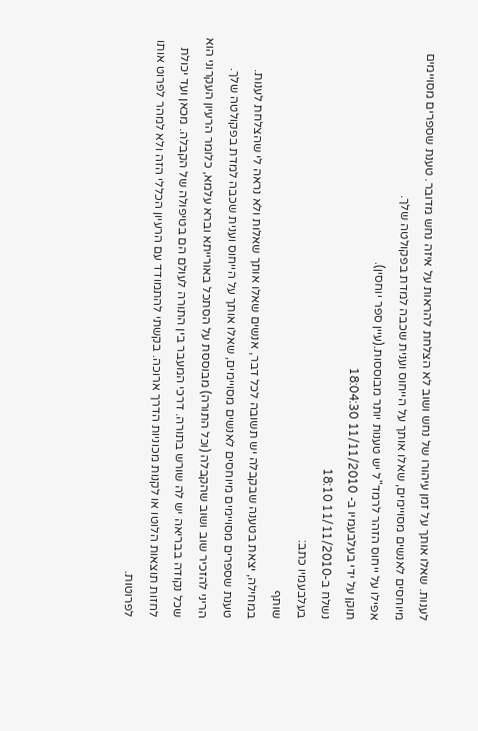לענות. שאלו אותך על זמן עיהורו של נחש ושוב לא הצלחת להראות על איזה נחש מדובר. טענת שספרים מסויימים מיוחסים לאנשים מסויימים, שאלו אותך על הייחוס וענית שכבה למדת בפקולטה שלך.
אפילו על ייחוס הזהר לרמד"ל יש טענות יותר מבוססות.(עיין ספר יוחסין).
תוקן על ידי בעלבעמיו ב- 11/11/2010 18:04:30
נשלח ב-11/11/2010 18:10
בעלבעמיו כתב:
שותף
במחילה, יצאת בטענה שבקבלה יש תשובה לכל דבר, אנשים שאלו אותך שאלות ולא נראה לי שהצלחת לענות.
טענת שספרים מסויימים מיוחסים לאנשים מסויימים, שאלו אותך על הייחוס וענית שכבה למדת בפקולטה שלך.
הריני להזכיר שוב ושוב שהקבלה (וכל התורה) מבוססת על הסתכל באורייתא וברא עלמא, כלומר הרעיון העקרוני הוא שכל נקודה בבריאה יש לה שורש בתורה. דרכי המעבר בין התורה לעולם הם בטיפולה של הקבלה. מכאן ועד יכולת לחזות תוצאות הלוטו או לקנות מכוניות הדרך ארוכה. בקשתי להתמודד עם הרעיון הכללי הזה ולא למהר לפרוט אותו לפרוטות.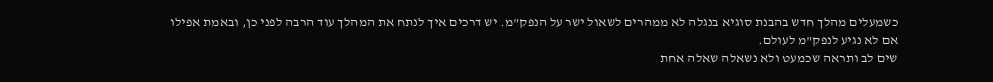כשמעלים מהלך חדש בהבנת סוגיא בנגלה לא ממהרים לשאול ישר על הנפק"מ. יש דרכים איך לנתח את המהלך עוד הרבה לפני כן, ובאמת אפילו אם לא נגיע לנפק"מ לעולם.
שים לב ותראה שכמעט ולא נשאלה שאלה אחת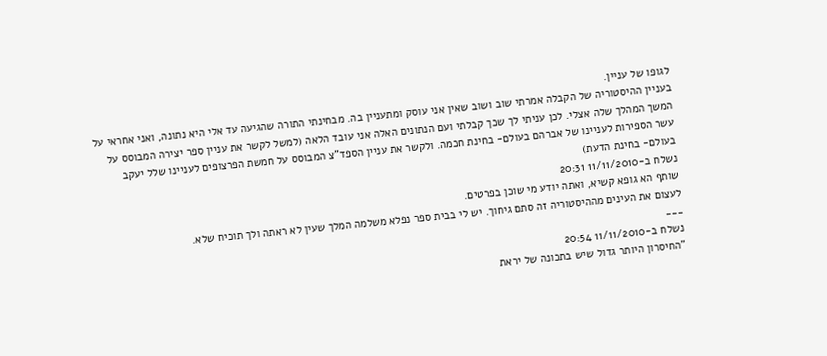לגופו של עניין.
בעניין ההיסטוריה של הקבלה אמרתי שוב ושוב שאין אני עוסק ומתעניין בה. מבחינתי התורה שהגיעה עד אלי היא נתונה, ואני אחראי על המשך המהלך שלה אצלי. לכן עניתי לך שכך קבלתי ועם הנתונים האלה אני עובד הלאה (למשל לקשר את עניין ספר יצירה המבוסס על עשר הספירות לעניינו של אברהם בעולם- בחינת חכמה. ולקשר את עניין הספד"צ המבוסס על חמשת הפרצופים לעניינו שלל יעקב בעולם- בחינת הדעת)
נשלח ב-11/11/2010 20:31
שותף הא גופא קשיא, ואתה יודע מי שוכן בפרטים.
לעצום את העינים מההיסטוריה זה סתם גיחוך. יש לי בבית ספר נפלא משלמה המלך שעין לא ראתה ולך תוכיח שלא.
___
נשלח ב-11/11/2010 20:54
"החיסרון היותר גדול שיש בתכונה של יראת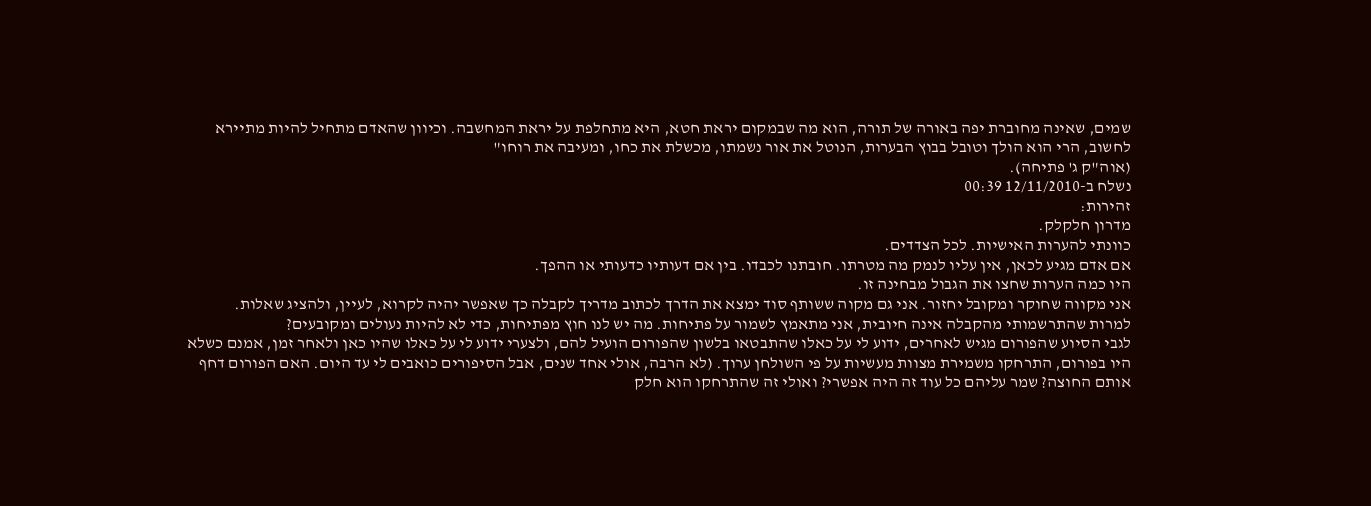שמים, שאינה מחוברת יפה באורה של תורה, הוא מה שבמקום יראת חטא, היא מתחלפת על יראת המחשבה. וכיוון שהאדם מתחיל להיות מתיירא לחשוב, הרי הוא הולך וטובל בבוץ הבערות, הנוטל את אור נשמתו, מכשלת את כחו, ומעיבה את רוחו"
(אוה"ק ג' פתיחה).
נשלח ב-12/11/2010 00:39
זהירות:
מדרון חלקלק.
כוונתי להערות האישיות. לכל הצדדים.
אם אדם מגיע לכאן, אין עליו לנמק מה מטרתו. חובתנו לכבדו. בין אם דעותיו כדעותי או ההפך.
היו כמה הערות שחצו את הגבול מבחינה זו.
אני מקווה שחוקר ומקובל יחזור. אני גם מקוה ששותף סוד ימצא את הדרך לכתוב מדריך לקבלה כך שאפשר יהיה לקרוא, לעיין, ולהציג שאלות.
למרות שהתרשמותי מהקבלה אינה חיובית, אני מתאמץ לשמור על פתיחות. מה יש לנו חוץ מפתיחות, כדי לא להיות נעולים ומקובעים?
לגבי הסיוע שהפורום מגיש לאחרים, ידוע לי על כאלו שהתבטאו בלשון שהפורום הועיל להם, ולצערי ידוע לי על כאלו שהיו כאן ולאחר זמן, אמנם כשלא היו בפורום, התרחקו משמירת מצוות מעשיות על פי השולחן ערוך. (לא הרבה, אולי אחד שנים, אבל הסיפורים כואבים לי עד היום. האם הפורום דחף אותם החוצה? שמר עליהם כל עוד זה היה אפשרי? ואולי זה שהתרחקו הוא חלק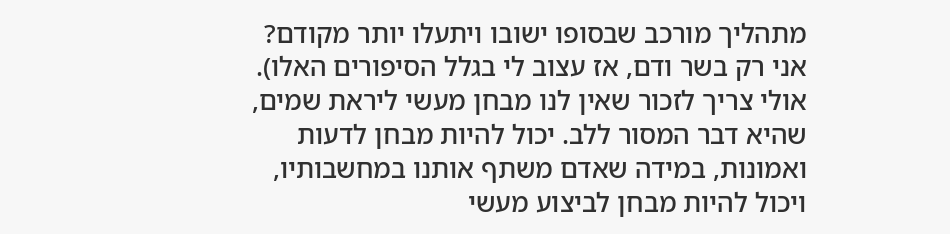מתהליך מורכב שבסופו ישובו ויתעלו יותר מקודם? אני רק בשר ודם, אז עצוב לי בגלל הסיפורים האלו).
אולי צריך לזכור שאין לנו מבחן מעשי ליראת שמים, שהיא דבר המסור ללב. יכול להיות מבחן לדעות ואמונות, במידה שאדם משתף אותנו במחשבותיו, ויכול להיות מבחן לביצוע מעשי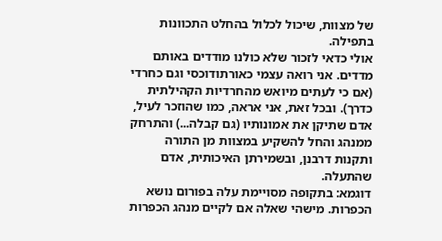של מצוות, שיכול לכלול בהחלט התכוונות בתפילה.
אולי כדאי לזכור שלא כולנו מודדים באותם מדדים. אני רואה עצמי כאורתודוכסי וגם כחרדי (אם כי לעתים מיואש מהחרדיות הקהילתית כדרך). ובכל זאת, אני אראה, כמו שהוזכר לעיל, אדם שתיקן את אמונותיו (גם קבלה...) והתרחק ממנהג והחל להשקיע במצוות מן התורה ותקנות דרבנן, ובשמירתן האיכותית, אדם שהתעלה.
דוגמא: בתקופה מסויימת עלה בפורום נושא הכפרות. מישהי שאלה אם לקיים מנהג הכפרות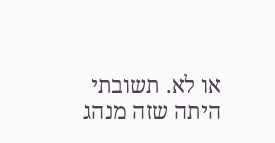או לא. תשובתי היתה שזה מנהג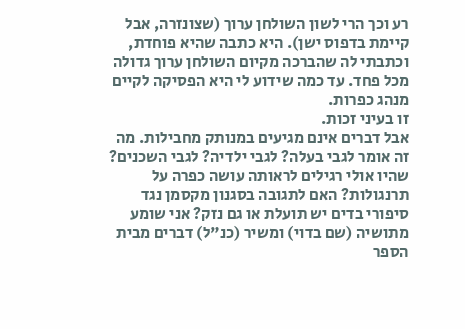רע וכך הרי לשון השולחן ערוך (שצונזרה, אבל קיימת בדפוס ישן). היא כתבה שהיא פוחדת, וכתבתי לה שהברכה מקיום השולחן ערוך גדולה מכל פחד. עד כמה שידוע לי היא הפסיקה לקיים מנהג כפרות.
זו בעיני זכות.
אבל דברים אינם מגיעים במנותק מחבילות. מה זה אומר לגבי בעלה? לגבי ילדיה? לגבי השכנים? שהיו אולי רגילים לראותה עושה כפרה על תרנגולות? האם לתגובה בסגנון מקסמן נגד סיפורי בדים יש תועלת או גם נזק? אני שומע מתושיה (שם בדוי) ומשיר (כנ"ל) דברים מבית הספר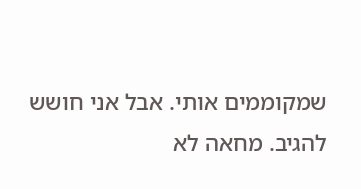שמקוממים אותי. אבל אני חושש להגיב. מחאה לא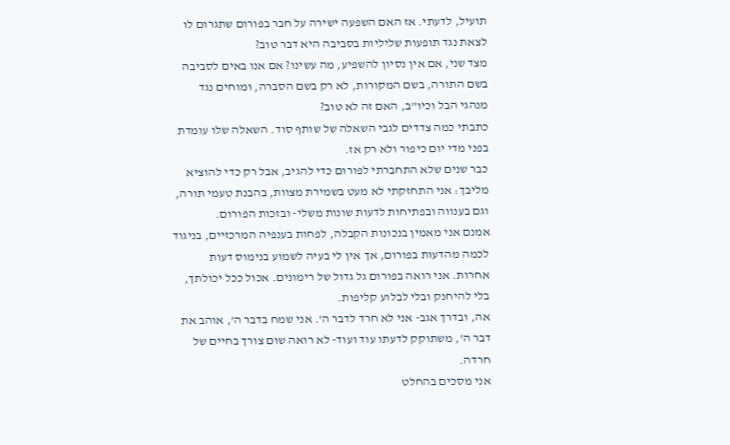תועיל, לדעתי. אז האם השפעה ישירה על חבר בפורום שתגרום לו לצאת נגד תופעות שליליות בסביבה היא דבר טוב?
מצד שני, אם אין נסיון להשפיע, מה עשינו? אם אנו באים לסביבה בשם התורה, בשם המקורות, לא רק בשם הסברה, ומוחים נגד מנהגי הבל וכיו"ב, האם זה לא טוב?
כתבתי כמה צדדים לגבי השאלה של שותף סוד. השאלה שלו עומדת בפני מדי יום כיפור ולא רק אז.
כבר שנים שלא התחברתי לפורום כדי להגיב, אבל רק כדי להוציא מליבך: אני התחזקתי לא מעט בשמירת מצוות, בהבנת טעמי תורה, וגם בענווה ובפתיחות לדעות שונות משלי- ובזכות הפורום.
אמנם אני מאמין בנכונות הקבלה, לפחות בענפיה המרכזיים, בניגוד לכמה מהדעות בפורום, אך אין לי בעיה לשמוע בנימוס דעות אחרות. אני רואה בפורום גל גדול של רימונים. אכול ככל יכולתך, בלי להיחנק ובלי לבלוע קליפות.
אה, ובדרך אגב- אני לא חרד לדבר ה'. אני שמח בדבר ה', אוהב את דבר ה', משתוקק לדעתו עוד ועוד- לא רואה שום צורך בחיים של חרדה.
אני מסכים בהחלט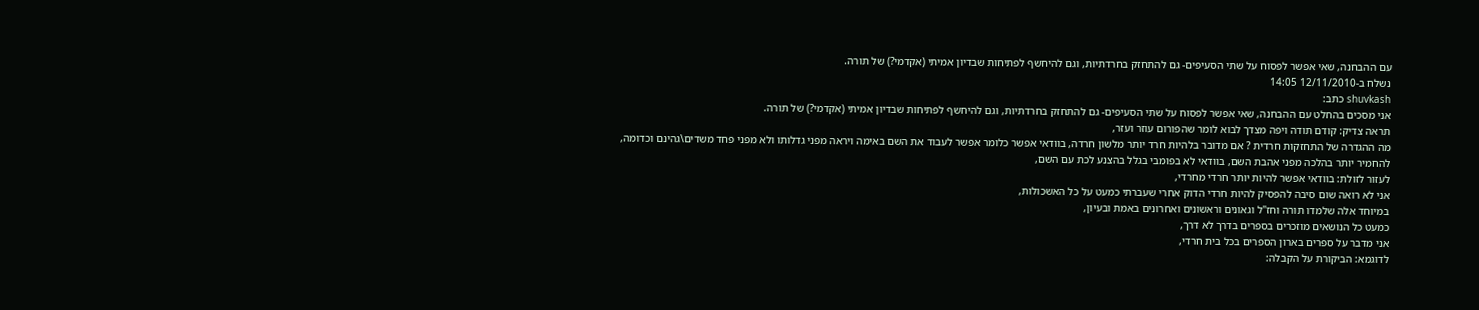עם ההבחנה, שאי אפשר לפסוח על שתי הסעיפים- גם להתחזק בחרדתיות, וגם להיחשף לפתיחות שבדיון אמיתי (אקדמי?) של תורה.
נשלח ב-12/11/2010 14:05
shuvkash כתב:
אני מסכים בהחלט עם ההבחנה, שאי אפשר לפסוח על שתי הסעיפים- גם להתחזק בחרדתיות, וגם להיחשף לפתיחות שבדיון אמיתי (אקדמי?) של תורה.
תראה צדיק: קודם תודה ויפה מצדך לבוא לומר שהפורום עוזר ועזר,
מה ההגדרה של התחזקות חרדית ? אם מדובר בלהיות חרד יותר מלשון חרדה, בוודאי אפשר כלומר אפשר לעבוד את השם באימה ויראה מפני גדלותו ולא מפני פחד משדים\גהינם וכדומה,
להחמיר יותר בהלכה מפני אהבת השם, בוודאי לא בפומבי בגלל בהצנע לכת עם השם,
לעזור לזולת: בוודאי אפשר להיות יותר חרדי מחרדי,
אני לא רואה שום סיבה להפסיק להיות חרדי הדוק אחרי שעברתי כמעט על כל האשכולות,
במיוחד אלה שלמדו תורה וחז"ל וגאונים וראשונים ואחרונים באמת ובעיון,
כמעט כל הנושאים מוזכרים בספרים בדרך לא דרך,
אני מדבר על ספרים בארון הספרים בכל בית חרדי,
לדוגמא: הביקורת על הקבלה: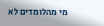מי מהלומדים לא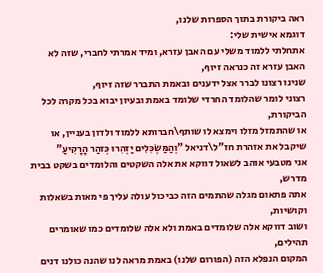ראה ביקורת בתוך הספרות שלנו,
דוגמא אישית שלי:
אתחלתי ללמוד משלי עם האבן עזרא, ומיד אמרתי לחברי, שזה לא האבן עזרא זה כנראה זיוף,
שנינו רצונו לברר אצל ידענים ובאמת התברר שזה זיוף,
רצוני לומר שהלומד החרדי שלומד באמת ובעיון יבוא בכל מקרה לכל הביקורת,
או שהתמזל מזלו וימצא לו שותף\חברותא ללמוד ולדון בעניין, או שיקבל את אזהרת חז"ל\דניאל "וְהַמַּשְׂכִּלִים יַזְהִרוּ כְּזהַר הָרָקִיעַ"
אני מטבעי אוהב לשאול דווקא את אלה השקטים והלומדים בשקט בבית מדרש,
אתה פתאום מגלה שהתמים הזה כביכול עולה עליך פי מאות בשאלות וקושיות,
ושוב דווקא אלה שלומדים באמת ולא אלה שלומדים כמו שאומרים תהילים,
המקום הנפלא הזה (הפורום שלנו) באמת מראה לנו שהנה כולנו דנים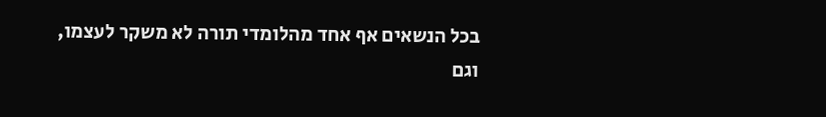בכל הנשאים אף אחד מהלומדי תורה לא משקר לעצמו,
וגם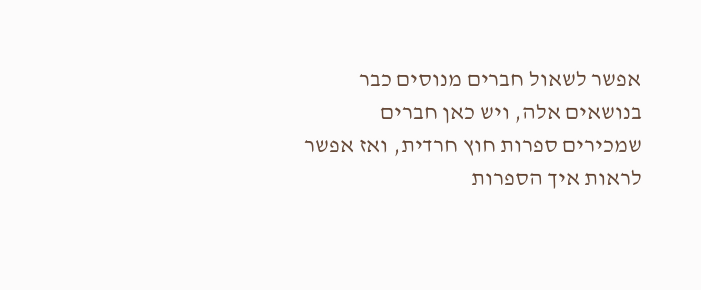אפשר לשאול חברים מנוסים כבר בנושאים אלה, ויש כאן חברים שמכירים ספרות חוץ חרדית, ואז אפשר לראות איך הספרות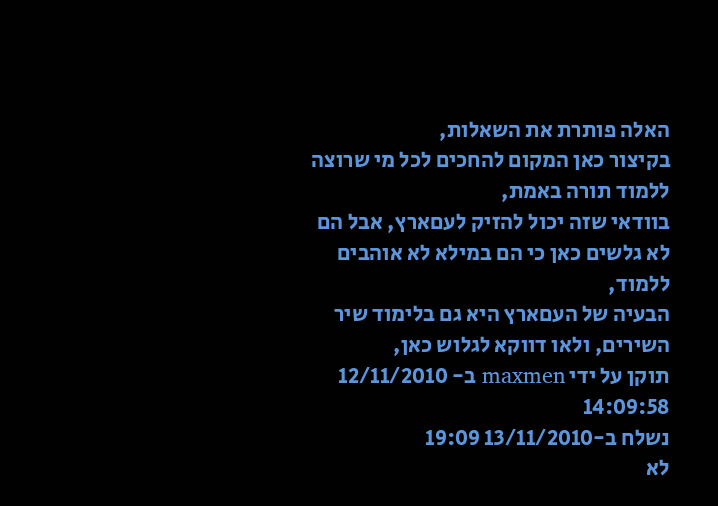האלה פותרת את השאלות,
בקיצור כאן המקום להחכים לכל מי שרוצה ללמוד תורה באמת,
בוודאי שזה יכול להזיק לעםארץ, אבל הם לא גלשים כאן כי הם במילא לא אוהבים ללמוד,
הבעיה של העםארץ היא גם בלימוד שיר השירים, ולאו דווקא לגלוש כאן,
תוקן על ידי maxmen ב- 12/11/2010 14:09:58
נשלח ב-13/11/2010 19:09
לא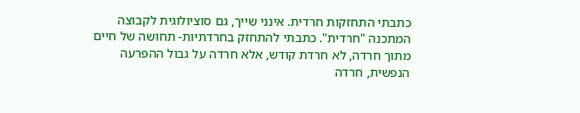כתבתי התחזקות חרדית. אינני שייך, גם סוציולוגית לקבוצה המתכנה "חרדית". כתבתי להתחזק בחרדתיות- תחושה של חיים מתוך חרדה, לא חרדת קודש, אלא חרדה על גבול ההפרעה הנפשית, חרדה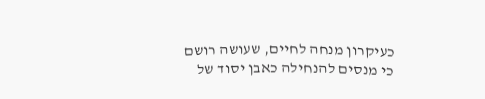כעיקרון מנחה לחיים, שעושה רושם כי מנסים להנחילה כאבן יסוד של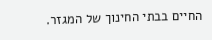החיים בבתי החינוך של המגזר.